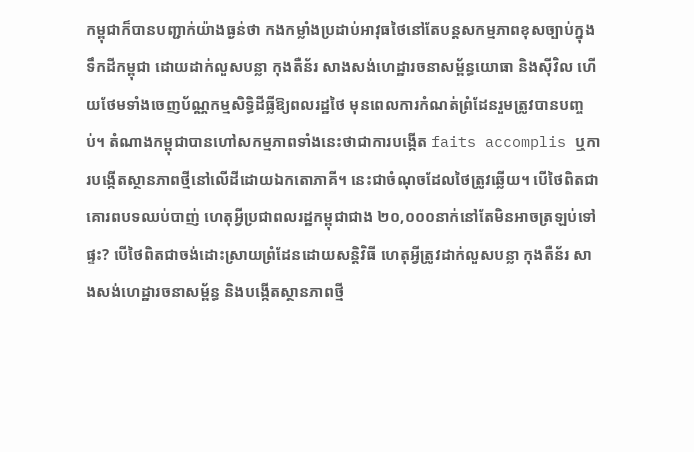កម្ពុជាក៏បានបញ្ជាក់យ៉ាងធ្ងន់ថា កងកម្លាំងប្រដាប់អាវុធថៃនៅតែបន្តសកម្មភាពខុសច្បាប់ក្នុងទឹកដីកម្ពុជា ដោយដាក់លួសបន្លា កុងតឺន័រ សាងសង់ហេដ្ឋារចនាសម្ព័ន្ធយោធា និងស៊ីវិល ហើយថែមទាំងចេញប័ណ្ណកម្មសិទ្ធិដីធ្លីឱ្យពលរដ្ឋថៃ មុនពេលការកំណត់ព្រំដែនរួមត្រូវបានបញ្ចប់។ តំណាងកម្ពុជាបានហៅសកម្មភាពទាំងនេះថាជាការបង្កើត faits accomplis ឬការបង្កើតស្ថានភាពថ្មីនៅលើដីដោយឯកតោភាគី។ នេះជាចំណុចដែលថៃត្រូវឆ្លើយ។ បើថៃពិតជាគោរពបទឈប់បាញ់ ហេតុអ្វីប្រជាពលរដ្ឋកម្ពុជាជាង ២០,០០០នាក់នៅតែមិនអាចត្រឡប់ទៅផ្ទះ? បើថៃពិតជាចង់ដោះស្រាយព្រំដែនដោយសន្តិវិធី ហេតុអ្វីត្រូវដាក់លួសបន្លា កុងតឺន័រ សាងសង់ហេដ្ឋារចនាសម្ព័ន្ធ និងបង្កើតស្ថានភាពថ្មី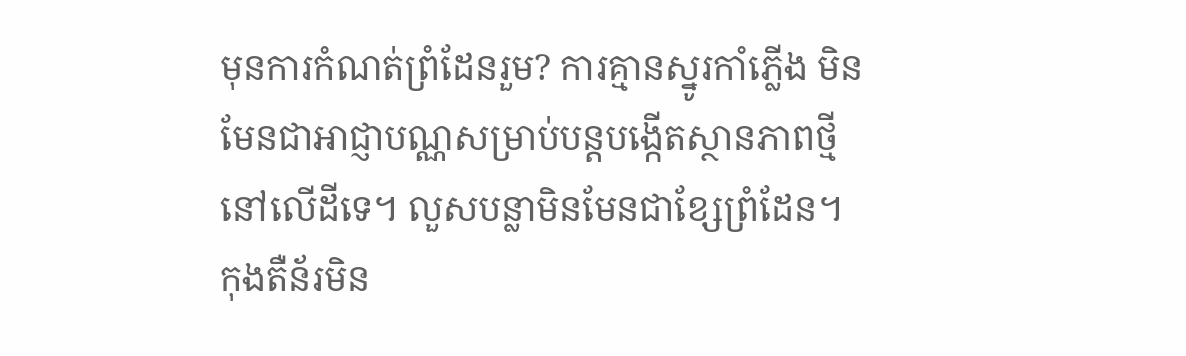មុនការកំណត់ព្រំដែនរួម? ការគ្មានស្នូរកាំភ្លើង មិនមែនជាអាជ្ញាបណ្ណសម្រាប់បន្តបង្កើតស្ថានភាពថ្មីនៅលើដីទេ។ លួសបន្លាមិនមែនជាខ្សែព្រំដែន។
កុងតឺន័រមិន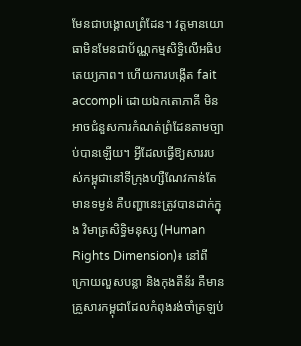មែនជាបង្គោលព្រំដែន។ វត្តមានយោធាមិនមែនជាប័ណ្ណកម្មសិទ្ធិលើអធិបតេយ្យភាព។ ហើយការបង្កើត fait accompli ដោយឯកតោភាគី មិនអាចជំនួសការកំណត់ព្រំដែនតាមច្បាប់បានឡើយ។ អ្វីដែលធ្វើឱ្យសាររបស់កម្ពុជានៅទីក្រុងហ្សឺណែវកាន់តែមានទម្ងន់ គឺបញ្ហានេះត្រូវបានដាក់ក្នុង វិមាត្រសិទ្ធិមនុស្ស (Human Rights Dimension)៖ នៅពីក្រោយលួសបន្លា និងកុងតឺន័រ គឺមានគ្រួសារកម្ពុជាដែលកំពុងរង់ចាំត្រឡប់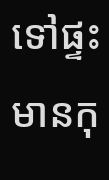ទៅផ្ទះ មានកុ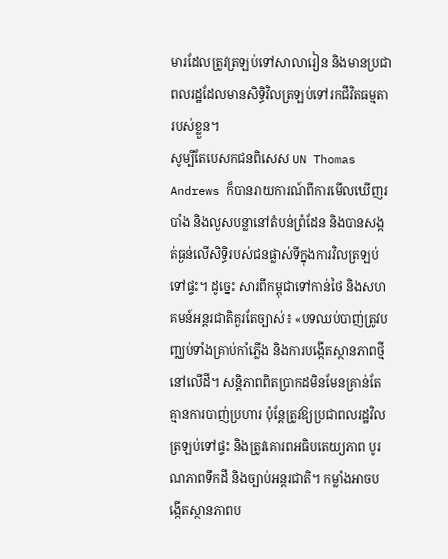មារដែលត្រូវត្រឡប់ទៅសាលារៀន និងមានប្រជាពលរដ្ឋដែលមានសិទ្ធិវិលត្រឡប់ទៅរកជីវិតធម្មតារបស់ខ្លួន។
សូម្បីតែបេសកជនពិសេស UN Thomas Andrews ក៏បានរាយការណ៍ពីការមើលឃើញរបាំង និងលួសបន្លានៅតំបន់ព្រំដែន និងបានសង្កត់ធ្ងន់លើសិទ្ធិរបស់ជនផ្លាស់ទីក្នុងការវិលត្រឡប់ទៅផ្ទះ។ ដូច្នេះ សារពីកម្ពុជាទៅកាន់ថៃ និងសហគមន៍អន្តរជាតិគួរតែច្បាស់៖ «បទឈប់បាញ់ត្រូវបញ្ឈប់ទាំងគ្រាប់កាំភ្លើង និងការបង្កើតស្ថានភាពថ្មីនៅលើដី។ សន្តិភាពពិតប្រាកដមិនមែនគ្រាន់តែគ្មានការបាញ់ប្រហារ ប៉ុន្តែត្រូវឱ្យប្រជាពលរដ្ឋវិលត្រឡប់ទៅផ្ទះ និងត្រូវគោរពអធិបតេយ្យភាព បូរណភាពទឹកដី និងច្បាប់អន្តរជាតិ។ កម្លាំងអាចបង្កើតស្ថានភាពប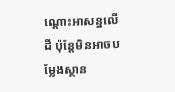ណ្តោះអាសន្នលើដី ប៉ុន្តែមិនអាចបម្លែងស្ថាន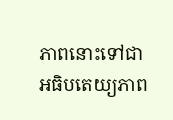ភាពនោះទៅជាអធិបតេយ្យភាព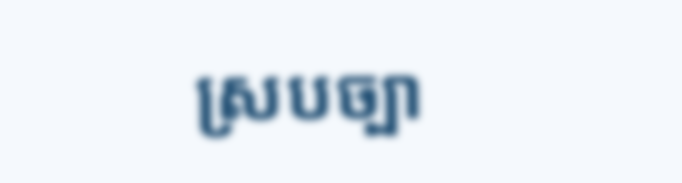ស្របច្បា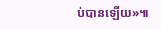ប់បានឡើយ»៕